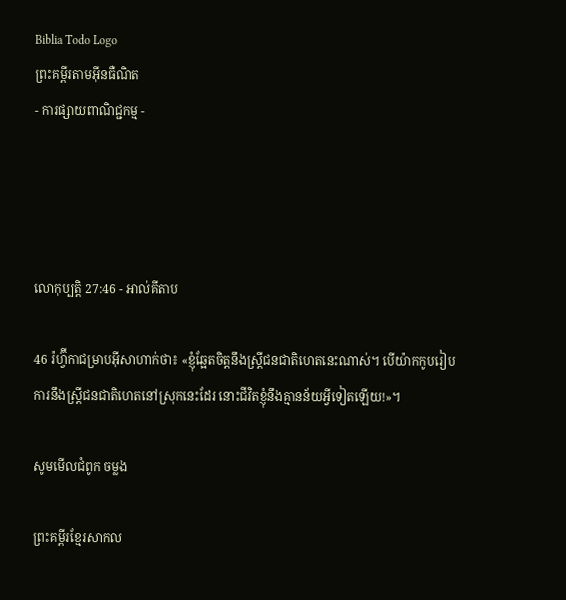Biblia Todo Logo
ព្រះគម្ពីរតាមអ៊ីនធឺណិត
- ការផ្សាយពាណិជ្ជកម្ម -




លោកុ‌ប្បត្តិ 27:46 - អាល់គីតាប

46 រ៉ហ្វ៊ីកាជម្រាបអ៊ីសា‌ហាក់ថា៖ «ខ្ញុំឆ្អែតចិត្តនឹងស្ត្រីជន‌ជាតិហេតនេះណាស់។ បើយ៉ាកកូបរៀបការនឹងស្ត្រីជន‌ជាតិហេតនៅស្រុកនេះដែរ នោះជីវិតខ្ញុំនឹងគ្មានន័យអ្វីទៀតឡើយ!»។

សូមមើលជំពូក ចម្លង

ព្រះគម្ពីរខ្មែរសាកល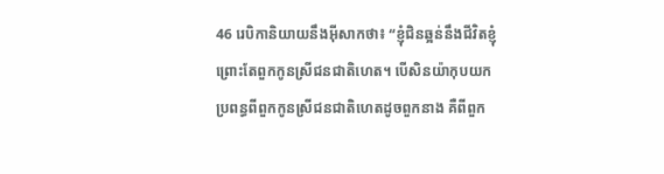46 រេបិកានិយាយនឹងអ៊ីសាកថា៖ “ខ្ញុំជិនឆ្អន់នឹងជីវិតខ្ញុំ ព្រោះតែពួកកូនស្រីជនជាតិហេត។ បើសិនយ៉ាកុបយកប្រពន្ធពីពួកកូនស្រីជនជាតិហេតដូចពួកនាង គឺពីពួក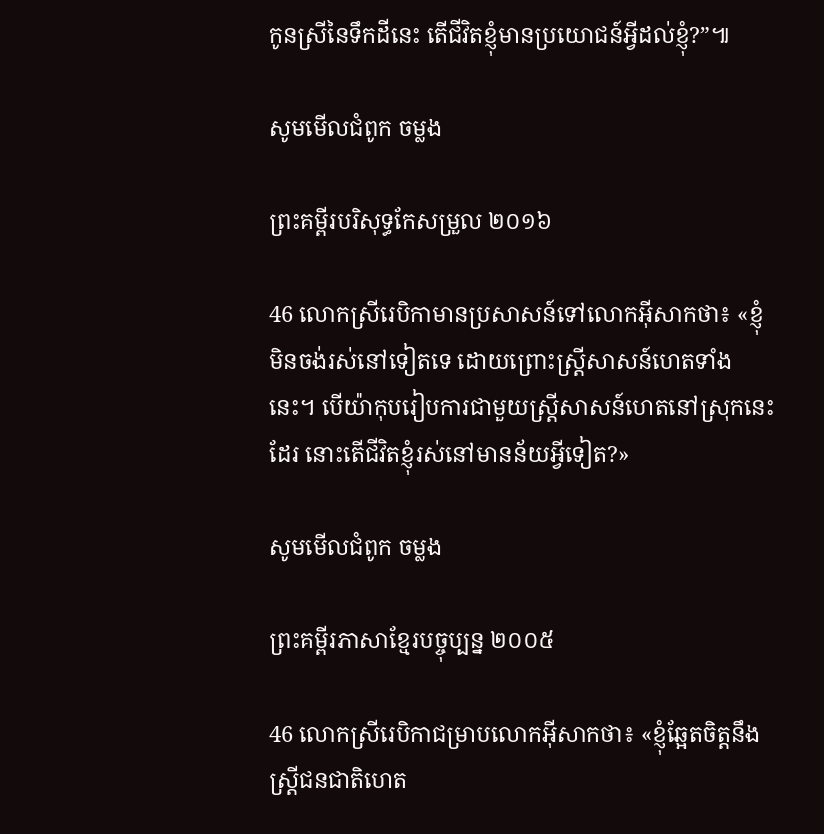កូនស្រីនៃទឹកដីនេះ តើជីវិតខ្ញុំមានប្រយោជន៍អ្វីដល់ខ្ញុំ?”៕

សូមមើលជំពូក ចម្លង

ព្រះគម្ពីរបរិសុទ្ធកែសម្រួល ២០១៦

46 លោកស្រីរេបិកាមានប្រសាសន៍ទៅលោកអ៊ីសាកថា៖ «ខ្ញុំមិនចង់រស់នៅទៀតទេ ដោយព្រោះស្ត្រីសាសន៍ហេតទាំងនេះ។ បើយ៉ាកុបរៀបការជាមួយស្ត្រីសាសន៍ហេតនៅស្រុកនេះដែរ នោះតើជីវិតខ្ញុំរស់នៅមានន័យអ្វីទៀត?»

សូមមើលជំពូក ចម្លង

ព្រះគម្ពីរភាសាខ្មែរបច្ចុប្បន្ន ២០០៥

46 លោកស្រីរេបិកាជម្រាបលោកអ៊ីសាកថា៖ «ខ្ញុំឆ្អែតចិត្តនឹងស្ត្រីជន‌ជាតិហេត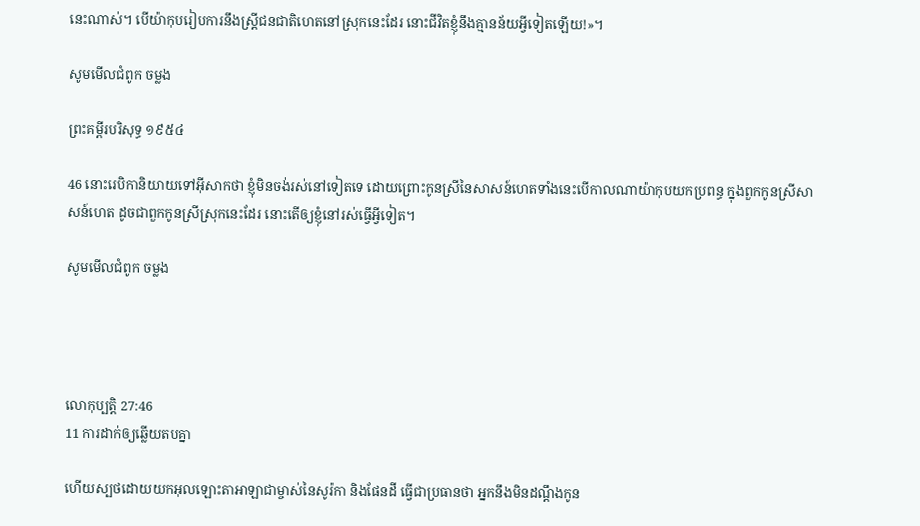នេះណាស់។ បើយ៉ាកុបរៀបការនឹងស្ត្រីជន‌ជាតិហេតនៅស្រុកនេះដែរ នោះជីវិតខ្ញុំនឹងគ្មានន័យអ្វីទៀតឡើយ!»។

សូមមើលជំពូក ចម្លង

ព្រះគម្ពីរបរិសុទ្ធ ១៩៥៤

46 នោះរេបិកានិយាយទៅអ៊ីសាកថា ខ្ញុំមិនចង់រស់នៅទៀតទេ ដោយព្រោះកូនស្រីនៃសាសន៍ហេតទាំងនេះបើកាលណាយ៉ាកុបយកប្រពន្ធ ក្នុងពួកកូនស្រីសាសន៍ហេត ដូចជាពួកកូនស្រីស្រុកនេះដែរ នោះតើឲ្យខ្ញុំនៅរស់ធ្វើអ្វីទៀត។

សូមមើលជំពូក ចម្លង




លោកុ‌ប្បត្តិ 27:46
11 ការដាក់ឲ្យឆ្លើយតបគ្នា

ហើយស្បថដោយយកអុលឡោះ‌តាអាឡាជាម្ចាស់នៃសូរ៉កា និងផែនដី ធ្វើជាប្រធានថា អ្នកនឹងមិនដណ្តឹងកូន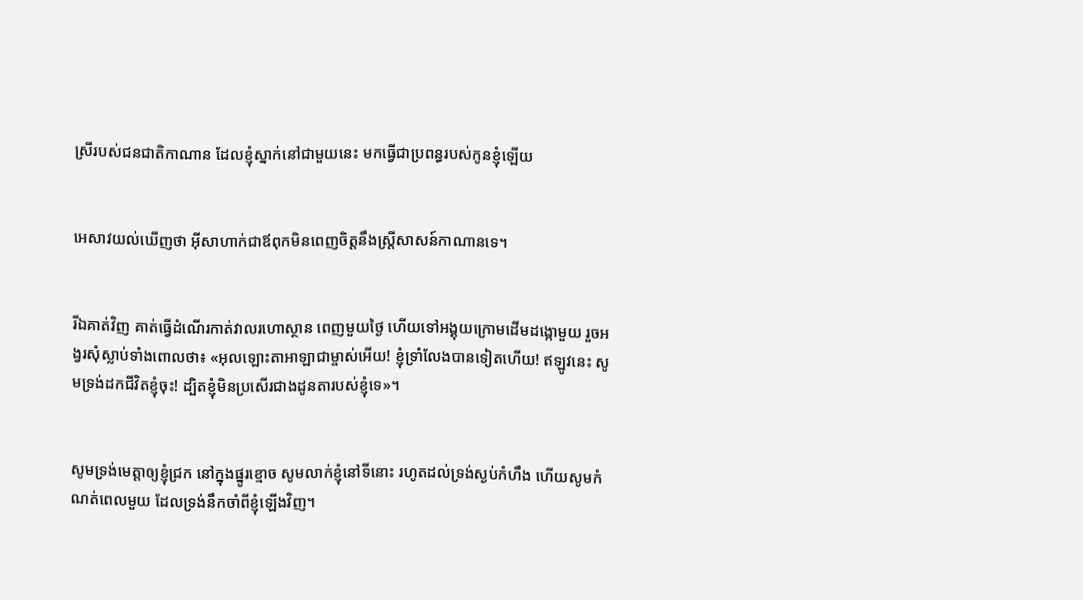ស្រីរបស់ជន‌ជាតិកាណាន ដែលខ្ញុំស្នាក់នៅជាមួយនេះ មកធ្វើជាប្រពន្ធរបស់កូនខ្ញុំឡើយ


អេសាវយល់ឃើញថា អ៊ីសា‌ហាក់ជាឪពុកមិនពេញចិត្តនឹងស្ត្រីសាសន៍កាណានទេ។


រីឯគាត់វិញ គាត់ធ្វើដំណើរកាត់វាលរហោ‌ស្ថាន ពេញមួយថ្ងៃ ហើយទៅអង្គុយក្រោមដើមដង្កោមួយ រួចអង្វរសុំស្លាប់ទាំងពោលថា៖ «អុលឡោះ‌តាអាឡាជាម្ចាស់អើយ! ខ្ញុំទ្រាំលែងបានទៀតហើយ! ឥឡូវនេះ សូមទ្រង់ដកជីវិតខ្ញុំចុះ! ដ្បិតខ្ញុំមិនប្រសើរជាងដូន‌តារបស់ខ្ញុំទេ»។


សូមទ្រង់មេត្តាឲ្យខ្ញុំជ្រក នៅក្នុងផ្នូរខ្មោច សូមលាក់ខ្ញុំនៅទីនោះ រហូតដល់ទ្រង់ស្ងប់កំហឹង ហើយសូមកំណត់ពេលមួយ ដែលទ្រង់នឹកចាំពីខ្ញុំឡើងវិញ។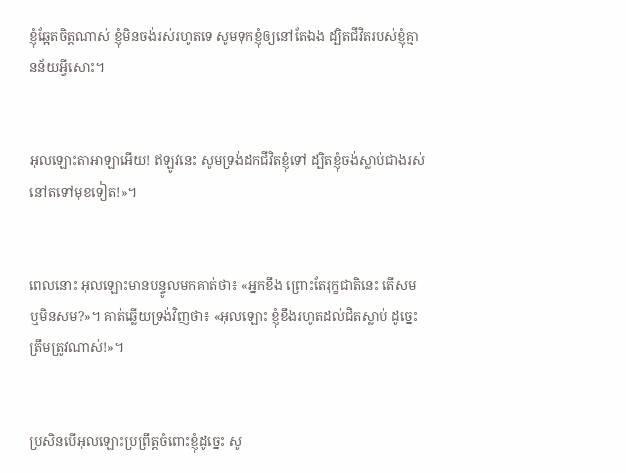ខ្ញុំឆ្អែតចិត្តណាស់ ខ្ញុំមិនចង់រស់រហូតទេ សូមទុកខ្ញុំឲ្យនៅតែឯង ដ្បិតជីវិតរបស់ខ្ញុំគ្មានន័យអ្វីសោះ។


អុលឡោះ‌តាអាឡាអើយ! ឥឡូវនេះ សូមទ្រង់ដកជីវិតខ្ញុំទៅ ដ្បិតខ្ញុំចង់ស្លាប់ជាងរស់នៅតទៅមុខទៀត!»។


ពេលនោះ អុលឡោះមានបន្ទូលមកគាត់ថា៖ «អ្នកខឹង ព្រោះតែរុក្ខ‌ជាតិនេះ តើសមឬមិនសម?»។ គាត់ឆ្លើយទ្រង់វិញថា៖ «អុលឡោះ ខ្ញុំខឹងរហូតដល់ជិតស្លាប់ ដូច្នេះ ត្រឹមត្រូវណាស់!»។


ប្រសិនបើអុលឡោះប្រព្រឹត្តចំពោះខ្ញុំដូច្នេះ សូ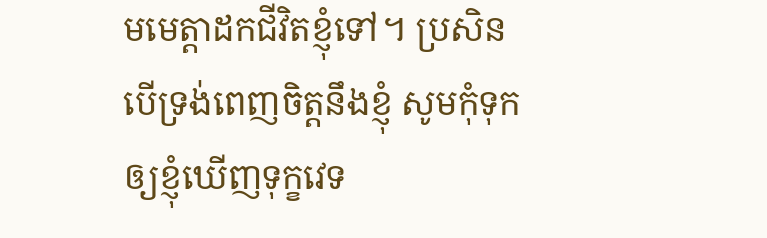មមេត្តាដកជីវិតខ្ញុំទៅ។ ប្រសិនបើទ្រង់ពេញចិត្តនឹងខ្ញុំ សូមកុំទុកឲ្យខ្ញុំឃើញទុក្ខវេទ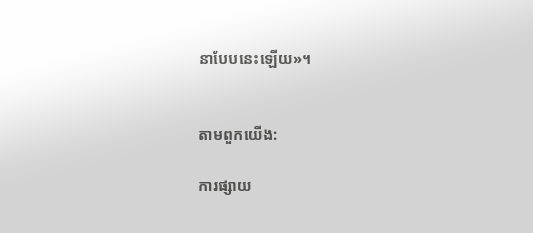នាបែបនេះឡើយ»។


តាមពួកយើង:

ការផ្សាយ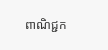ពាណិជ្ជក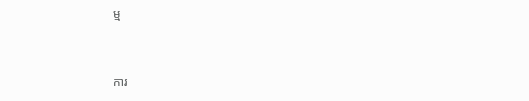ម្ម


ការ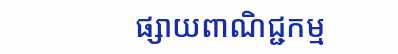ផ្សាយពាណិជ្ជកម្ម